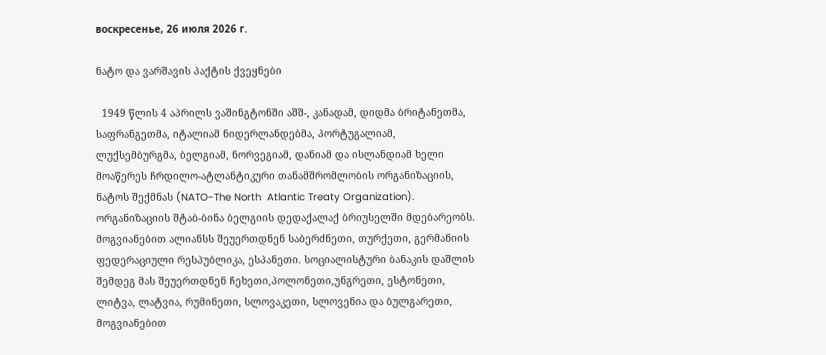воскресенье, 26 июля 2026 г.

ნატო და ვარშავის პაქტის ქვეყნები

  1949 წლის 4 აპრილს ვაშინგტონში აშშ-, კანადამ, დიდმა ბრიტანეთმა, საფრანგეთმა, იტალიამ ნიდერლანდებმა, პორტუგალიამ, ლუქსემბურგმა, ბელგიამ, ნორვეგიამ, დანიამ და ისლანდიამ ხელი მოაწერეს ჩრდილო-ატლანტიკური თანამშრომლობის ორგანიზაციის, ნატოს შექმნას (NATO-The North  Atlantic Treaty Organization). ორგანიზაციის შტაბ-ბინა ბელგიის დედაქალაქ ბრიუსელში მდებარეობს. მოგვიანებით ალიანსს შეუერთდნენ საბერძნეთი, თურქეთი, გერმანიის ფედერაციული რესპუბლიკა, ესპანეთი. სოციალისტური ბანაკის დაშლის შემდეგ მას შეუერთდნენ ჩეხეთი,პოლონეთი,უნგრეთი, ესტონეთი, ლიტვა, ლატვია, რუმინეთი, სლოვაკეთი, სლოვენია და ბულგარეთი, მოგვიანებით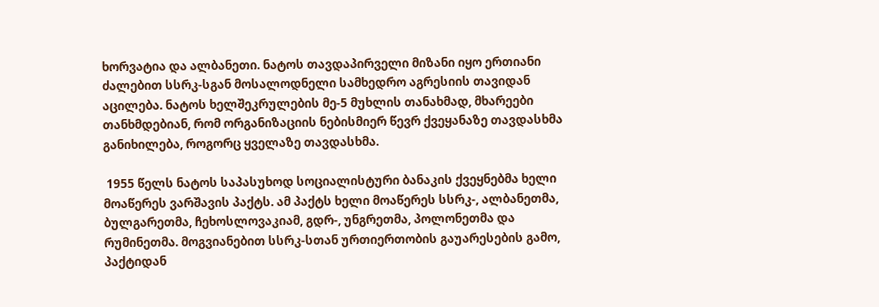ხორვატია და ალბანეთი. ნატოს თავდაპირველი მიზანი იყო ერთიანი ძალებით სსრკ-სგან მოსალოდნელი სამხედრო აგრესიის თავიდან აცილება. ნატოს ხელშეკრულების მე-5 მუხლის თანახმად, მხარეები თანხმდებიან, რომ ორგანიზაციის ნებისმიერ წევრ ქვეყანაზე თავდასხმა განიხილება, როგორც ყველაზე თავდასხმა.

 1955 წელს ნატოს საპასუხოდ სოციალისტური ბანაკის ქვეყნებმა ხელი მოაწერეს ვარშავის პაქტს. ამ პაქტს ხელი მოაწერეს სსრკ-, ალბანეთმა, ბულგარეთმა, ჩეხოსლოვაკიამ, გდრ-, უნგრეთმა, პოლონეთმა და რუმინეთმა. მოგვიანებით სსრკ-სთან ურთიერთობის გაუარესების გამო, პაქტიდან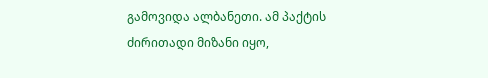გამოვიდა ალბანეთი. ამ პაქტის ძირითადი მიზანი იყო,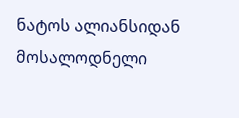ნატოს ალიანსიდან მოსალოდნელი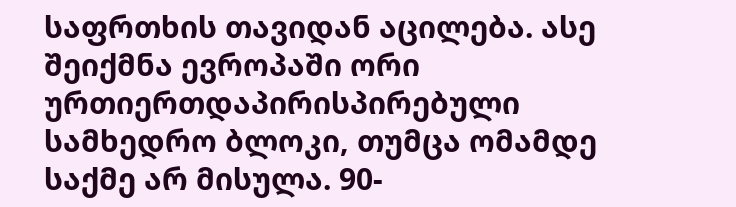საფრთხის თავიდან აცილება. ასე შეიქმნა ევროპაში ორი ურთიერთდაპირისპირებული სამხედრო ბლოკი, თუმცა ომამდე საქმე არ მისულა. 90-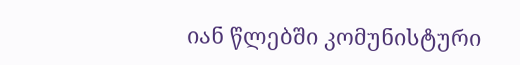იან წლებში კომუნისტური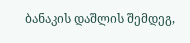ბანაკის დაშლის შემდეგ,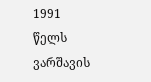1991 წელს ვარშავის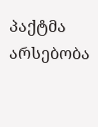პაქტმა არსებობა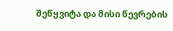შეწყვიტა და მისი წევრების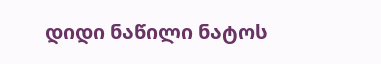დიდი ნაწილი ნატოს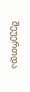შეუერთდა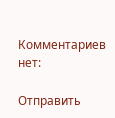Комментариев нет:

Отправить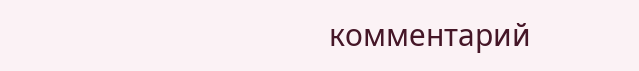комментарий